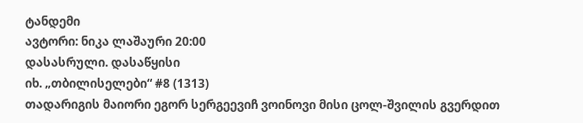ტანდემი
ავტორი: ნიკა ლაშაური 20:00
დასასრული. დასაწყისი
იხ. „თბილისელები“ #8 (1313)
თადარიგის მაიორი ეგორ სერგეევიჩ ვოინოვი მისი ცოლ-შვილის გვერდით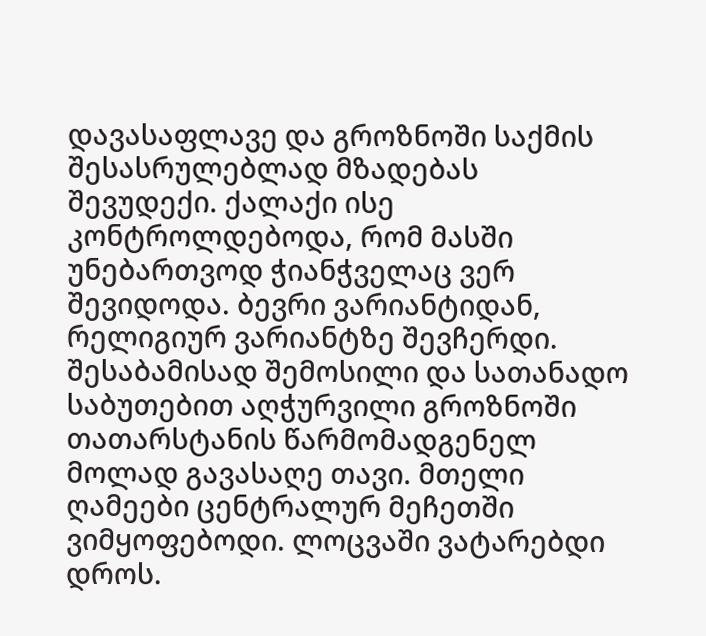დავასაფლავე და გროზნოში საქმის შესასრულებლად მზადებას შევუდექი. ქალაქი ისე კონტროლდებოდა, რომ მასში უნებართვოდ ჭიანჭველაც ვერ შევიდოდა. ბევრი ვარიანტიდან, რელიგიურ ვარიანტზე შევჩერდი. შესაბამისად შემოსილი და სათანადო საბუთებით აღჭურვილი გროზნოში თათარსტანის წარმომადგენელ მოლად გავასაღე თავი. მთელი ღამეები ცენტრალურ მეჩეთში ვიმყოფებოდი. ლოცვაში ვატარებდი დროს.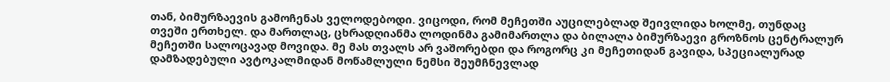თან, ბიმურზაევის გამოჩენას ველოდებოდი. ვიცოდი, რომ მეჩეთში აუცილებლად შეივლიდა ხოლმე, თუნდაც თვეში ერთხელ. და მართლაც, ცხრადღიანმა ლოდინმა გამიმართლა და ბილალა ბიმურზაევი გროზნოს ცენტრალურ მეჩეთში სალოცავად მოვიდა. მე მას თვალს არ ვაშორებდი და როგორც კი მეჩეთიდან გავიდა, სპეციალურად დამზადებული ავტოკალმიდან მოწამლული ნემსი შეუმჩნევლად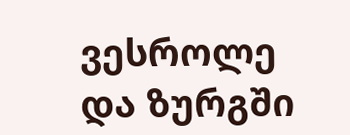ვესროლე და ზურგში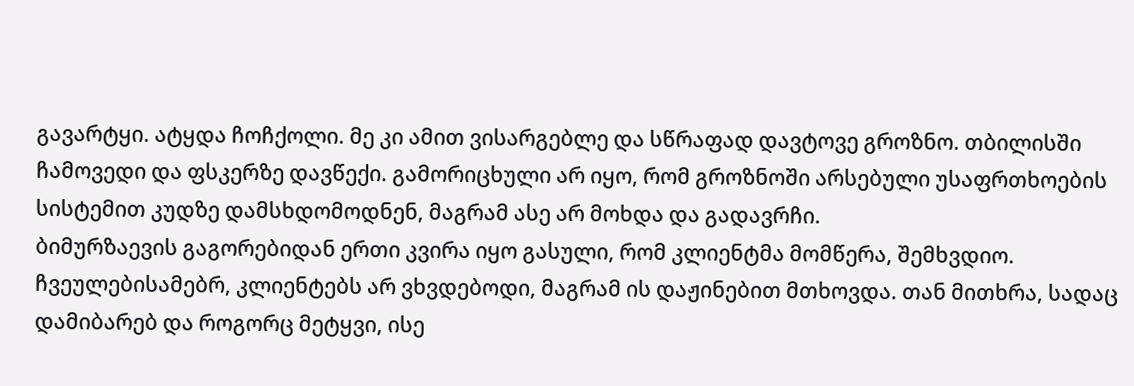გავარტყი. ატყდა ჩოჩქოლი. მე კი ამით ვისარგებლე და სწრაფად დავტოვე გროზნო. თბილისში ჩამოვედი და ფსკერზე დავწექი. გამორიცხული არ იყო, რომ გროზნოში არსებული უსაფრთხოების სისტემით კუდზე დამსხდომოდნენ, მაგრამ ასე არ მოხდა და გადავრჩი.
ბიმურზაევის გაგორებიდან ერთი კვირა იყო გასული, რომ კლიენტმა მომწერა, შემხვდიო. ჩვეულებისამებრ, კლიენტებს არ ვხვდებოდი, მაგრამ ის დაჟინებით მთხოვდა. თან მითხრა, სადაც დამიბარებ და როგორც მეტყვი, ისე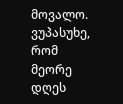მოვალო. ვუპასუხე, რომ მეორე დღეს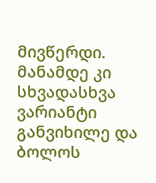მივწერდი. მანამდე კი სხვადასხვა ვარიანტი განვიხილე და ბოლოს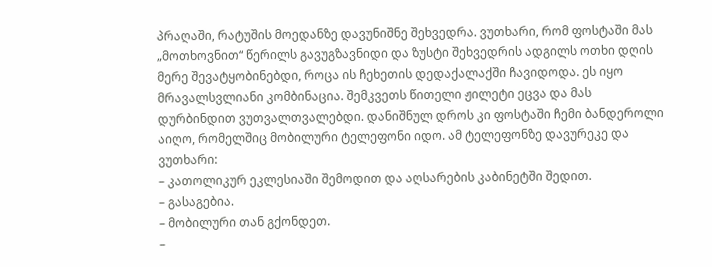პრაღაში, რატუშის მოედანზე დავუნიშნე შეხვედრა. ვუთხარი, რომ ფოსტაში მას „მოთხოვნით“ წერილს გავუგზავნიდი და ზუსტი შეხვედრის ადგილს ოთხი დღის მერე შევატყობინებდი, როცა ის ჩეხეთის დედაქალაქში ჩავიდოდა. ეს იყო მრავალსვლიანი კომბინაცია. შემკვეთს წითელი ჟილეტი ეცვა და მას დურბინდით ვუთვალთვალებდი. დანიშნულ დროს კი ფოსტაში ჩემი ბანდეროლი აიღო, რომელშიც მობილური ტელეფონი იდო. ამ ტელეფონზე დავურეკე და ვუთხარი:
– კათოლიკურ ეკლესიაში შემოდით და აღსარების კაბინეტში შედით.
– გასაგებია.
– მობილური თან გქონდეთ.
–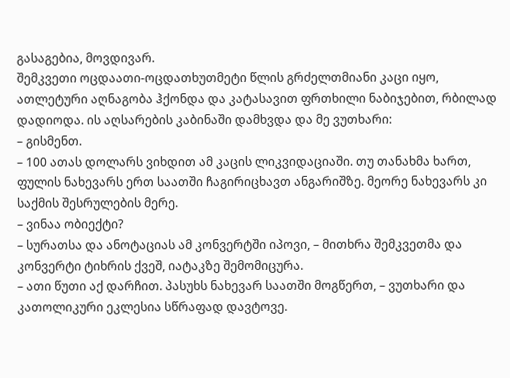გასაგებია, მოვდივარ.
შემკვეთი ოცდაათი-ოცდათხუთმეტი წლის გრძელთმიანი კაცი იყო, ათლეტური აღნაგობა ჰქონდა და კატასავით ფრთხილი ნაბიჯებით, რბილად დადიოდა. ის აღსარების კაბინაში დამხვდა და მე ვუთხარი:
– გისმენთ.
– 100 ათას დოლარს ვიხდით ამ კაცის ლიკვიდაციაში. თუ თანახმა ხართ, ფულის ნახევარს ერთ საათში ჩაგირიცხავთ ანგარიშზე. მეორე ნახევარს კი საქმის შესრულების მერე.
– ვინაა ობიექტი?
– სურათსა და ანოტაციას ამ კონვერტში იპოვი, – მითხრა შემკვეთმა და კონვერტი ტიხრის ქვეშ, იატაკზე შემომიცურა.
– ათი წუთი აქ დარჩით. პასუხს ნახევარ საათში მოგწერთ, – ვუთხარი და კათოლიკური ეკლესია სწრაფად დავტოვე.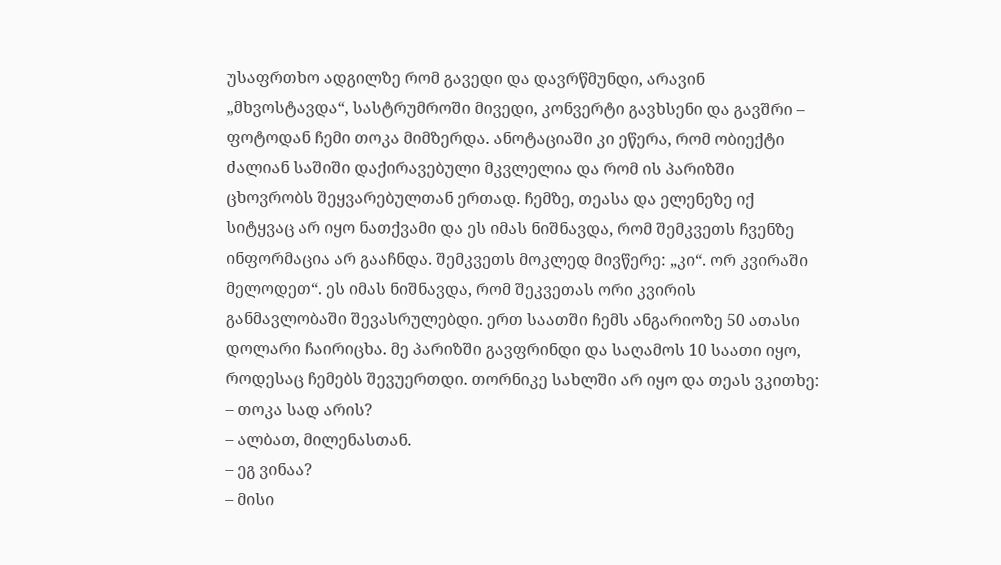უსაფრთხო ადგილზე რომ გავედი და დავრწმუნდი, არავინ „მხვოსტავდა“, სასტრუმროში მივედი, კონვერტი გავხსენი და გავშრი – ფოტოდან ჩემი თოკა მიმზერდა. ანოტაციაში კი ეწერა, რომ ობიექტი ძალიან საშიში დაქირავებული მკვლელია და რომ ის პარიზში ცხოვრობს შეყვარებულთან ერთად. ჩემზე, თეასა და ელენეზე იქ სიტყვაც არ იყო ნათქვამი და ეს იმას ნიშნავდა, რომ შემკვეთს ჩვენზე ინფორმაცია არ გააჩნდა. შემკვეთს მოკლედ მივწერე: „კი“. ორ კვირაში მელოდეთ“. ეს იმას ნიშნავდა, რომ შეკვეთას ორი კვირის განმავლობაში შევასრულებდი. ერთ საათში ჩემს ანგარიოზე 50 ათასი დოლარი ჩაირიცხა. მე პარიზში გავფრინდი და საღამოს 10 საათი იყო, როდესაც ჩემებს შევუერთდი. თორნიკე სახლში არ იყო და თეას ვკითხე:
– თოკა სად არის?
– ალბათ, მილენასთან.
– ეგ ვინაა?
– მისი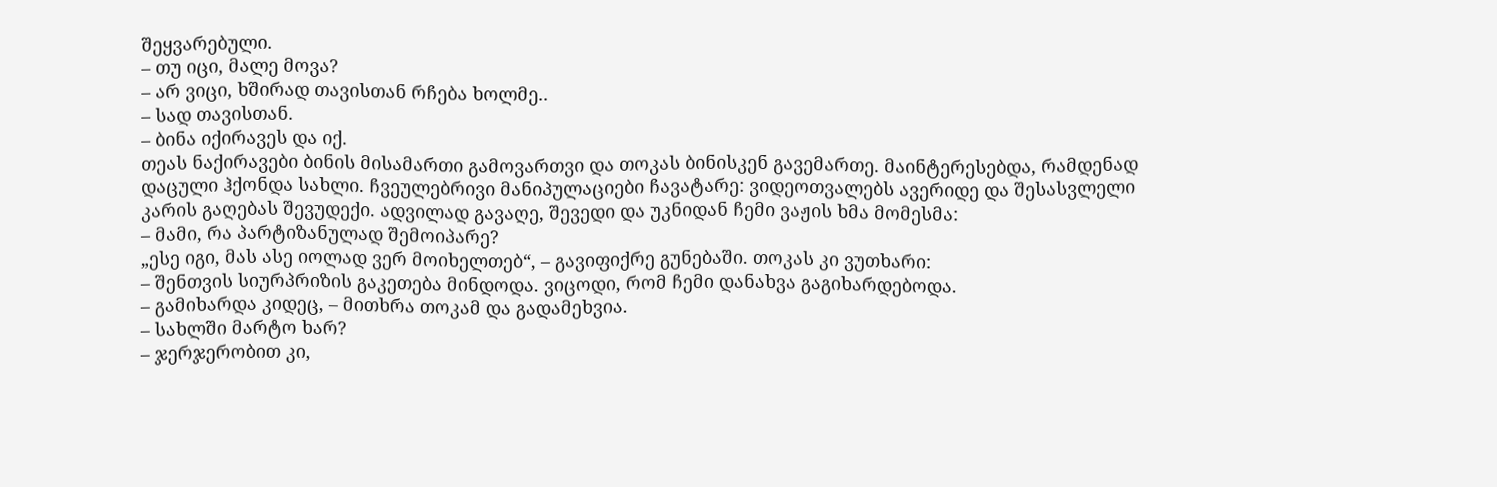შეყვარებული.
– თუ იცი, მალე მოვა?
– არ ვიცი, ხშირად თავისთან რჩება ხოლმე..
– სად თავისთან.
– ბინა იქირავეს და იქ.
თეას ნაქირავები ბინის მისამართი გამოვართვი და თოკას ბინისკენ გავემართე. მაინტერესებდა, რამდენად დაცული ჰქონდა სახლი. ჩვეულებრივი მანიპულაციები ჩავატარე: ვიდეოთვალებს ავერიდე და შესასვლელი კარის გაღებას შევუდექი. ადვილად გავაღე, შევედი და უკნიდან ჩემი ვაჟის ხმა მომესმა:
– მამი, რა პარტიზანულად შემოიპარე?
„ესე იგი, მას ასე იოლად ვერ მოიხელთებ“, – გავიფიქრე გუნებაში. თოკას კი ვუთხარი:
– შენთვის სიურპრიზის გაკეთება მინდოდა. ვიცოდი, რომ ჩემი დანახვა გაგიხარდებოდა.
– გამიხარდა კიდეც, – მითხრა თოკამ და გადამეხვია.
– სახლში მარტო ხარ?
– ჯერჯერობით კი,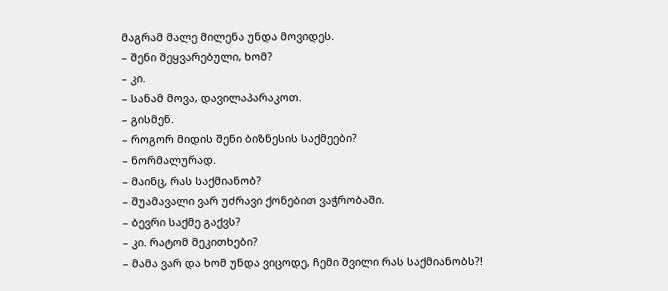მაგრამ მალე მილენა უნდა მოვიდეს.
– შენი შეყვარებული, ხომ?
– კი.
– სანამ მოვა, დავილაპარაკოთ.
– გისმენ.
– როგორ მიდის შენი ბიზნესის საქმეები?
– ნორმალურად.
– მაინც, რას საქმიანობ?
– შუამავალი ვარ უძრავი ქონებით ვაჭრობაში.
– ბევრი საქმე გაქვს?
– კი. რატომ მეკითხები?
– მამა ვარ და ხომ უნდა ვიცოდე, ჩემი შვილი რას საქმიანობს?!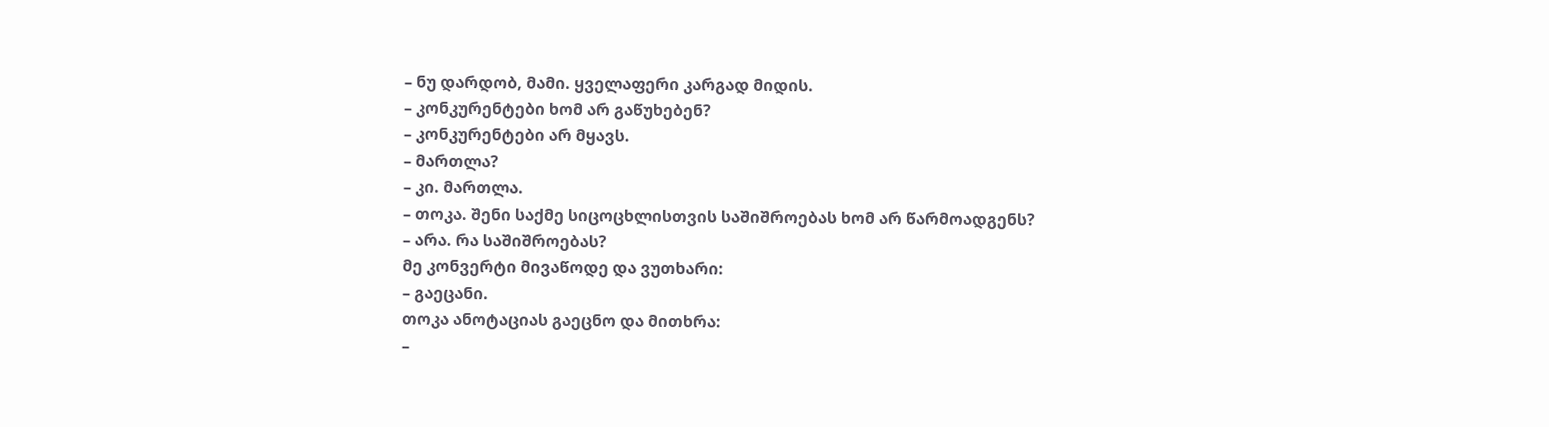– ნუ დარდობ, მამი. ყველაფერი კარგად მიდის.
– კონკურენტები ხომ არ გაწუხებენ?
– კონკურენტები არ მყავს.
– მართლა?
– კი. მართლა.
– თოკა. შენი საქმე სიცოცხლისთვის საშიშროებას ხომ არ წარმოადგენს?
– არა. რა საშიშროებას?
მე კონვერტი მივაწოდე და ვუთხარი:
– გაეცანი.
თოკა ანოტაციას გაეცნო და მითხრა:
–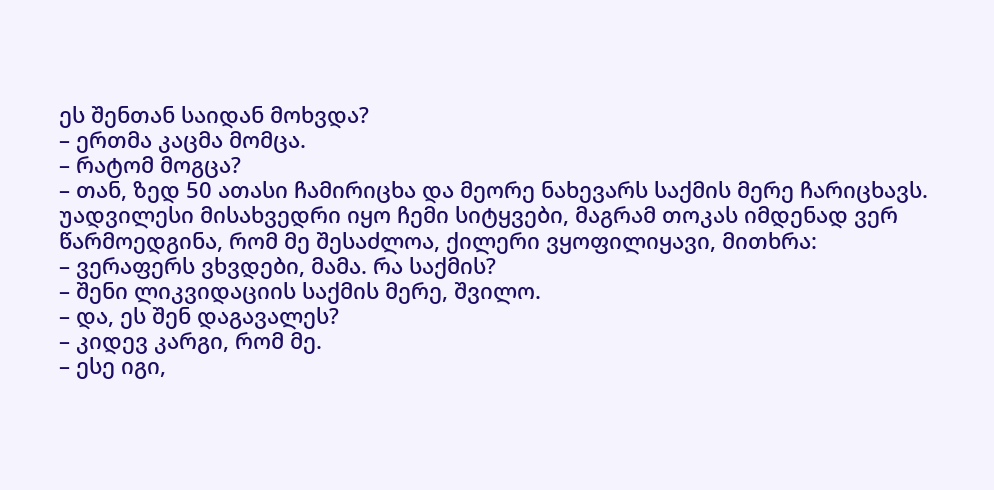ეს შენთან საიდან მოხვდა?
– ერთმა კაცმა მომცა.
– რატომ მოგცა?
– თან, ზედ 50 ათასი ჩამირიცხა და მეორე ნახევარს საქმის მერე ჩარიცხავს. უადვილესი მისახვედრი იყო ჩემი სიტყვები, მაგრამ თოკას იმდენად ვერ წარმოედგინა, რომ მე შესაძლოა, ქილერი ვყოფილიყავი, მითხრა:
– ვერაფერს ვხვდები, მამა. რა საქმის?
– შენი ლიკვიდაციის საქმის მერე, შვილო.
– და, ეს შენ დაგავალეს?
– კიდევ კარგი, რომ მე.
– ესე იგი,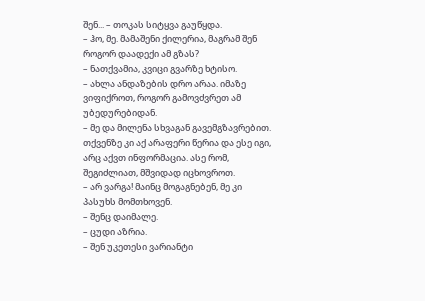შენ... – თოკას სიტყვა გაუწყდა.
– ჰო, მე. მამაშენი ქილერია, მაგრამ შენ როგორ დაადექი ამ გზას?
– ნათქვამია, კვიცი გვარზე ხტისო.
– ახლა ანდაზების დრო არაა. იმაზე ვიფიქროთ, როგორ გამოვძვრეთ ამ უბედურებიდან.
– მე და მილენა სხვაგან გავემგზავრებით. თქვენზე კი აქ არაფერი წერია და ესე იგი, არც აქვთ ინფორმაცია. ასე რომ, შეგიძლიათ, მშვიდად იცხოვროთ.
– არ ვარგა! მაინც მოგაგნებენ, მე კი პასუხს მომთხოვენ.
– შენც დაიმალე.
– ცუდი აზრია.
– შენ უკეთესი ვარიანტი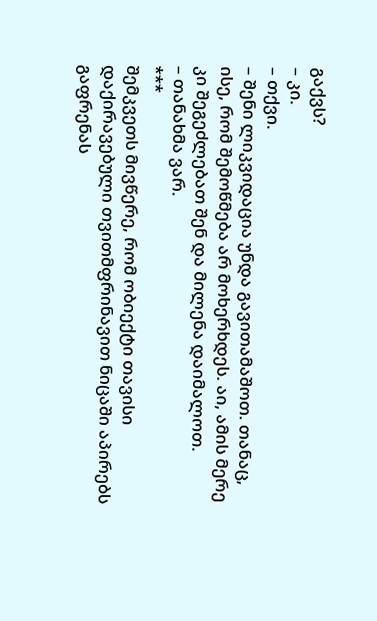გაქვს?
– კი.
– თქვი.
– შენი ლიკვიდაცია უნდა გავითამაშოთ. თანაც, ისე, რომ შემოწმება არ მოხერხდეს. აი, ამის მერე კი შეგეძლებათ შენ და მილენა დაიმალოთ.
– თანახმა ვარ.
***
შემკვეთს მივწერე, რომ ობიექტი თავისი დაქირავებული თვითმფრინავით ნიცაში აპირებს გაფრენას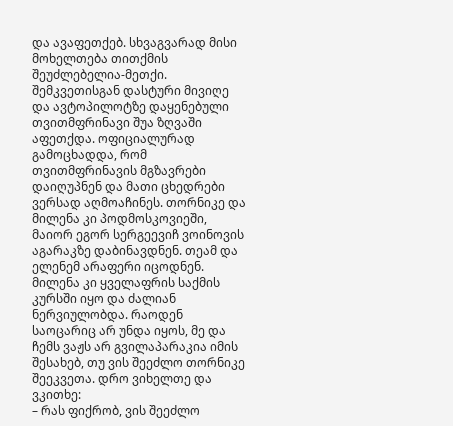და ავაფეთქებ. სხვაგვარად მისი მოხელთება თითქმის შეუძლებელია-მეთქი. შემკვეთისგან დასტური მივიღე და ავტოპილოტზე დაყენებული თვითმფრინავი შუა ზღვაში აფეთქდა. ოფიციალურად გამოცხადდა, რომ თვითმფრინავის მგზავრები დაიღუპნენ და მათი ცხედრები ვერსად აღმოაჩინეს. თორნიკე და მილენა კი პოდმოსკოვიეში, მაიორ ეგორ სერგეევიჩ ვოინოვის აგარაკზე დაბინავდნენ. თეამ და ელენემ არაფერი იცოდნენ. მილენა კი ყველაფრის საქმის კურსში იყო და ძალიან ნერვიულობდა. რაოდენ საოცარიც არ უნდა იყოს, მე და ჩემს ვაჟს არ გვილაპარაკია იმის შესახებ, თუ ვის შეეძლო თორნიკე შეეკვეთა. დრო ვიხელთე და ვკითხე:
– რას ფიქრობ, ვის შეეძლო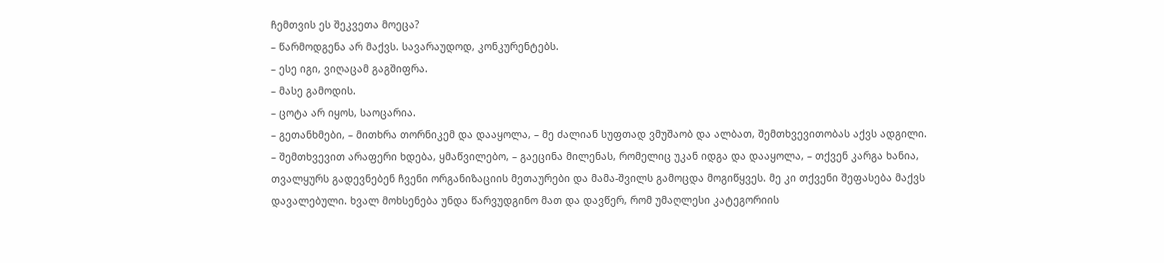ჩემთვის ეს შეკვეთა მოეცა?
– წარმოდგენა არ მაქვს. სავარაუდოდ, კონკურენტებს.
– ესე იგი, ვიღაცამ გაგშიფრა.
– მასე გამოდის.
– ცოტა არ იყოს, საოცარია.
– გეთანხმები, – მითხრა თორნიკემ და დააყოლა, – მე ძალიან სუფთად ვმუშაობ და ალბათ, შემთხვევითობას აქვს ადგილი.
– შემთხვევით არაფერი ხდება, ყმაწვილებო, – გაეცინა მილენას, რომელიც უკან იდგა და დააყოლა, – თქვენ კარგა ხანია, თვალყურს გადევნებენ ჩვენი ორგანიზაციის მეთაურები და მამა-შვილს გამოცდა მოგიწყვეს. მე კი თქვენი შეფასება მაქვს დავალებული. ხვალ მოხსენება უნდა წარვუდგინო მათ და დავწერ, რომ უმაღლესი კატეგორიის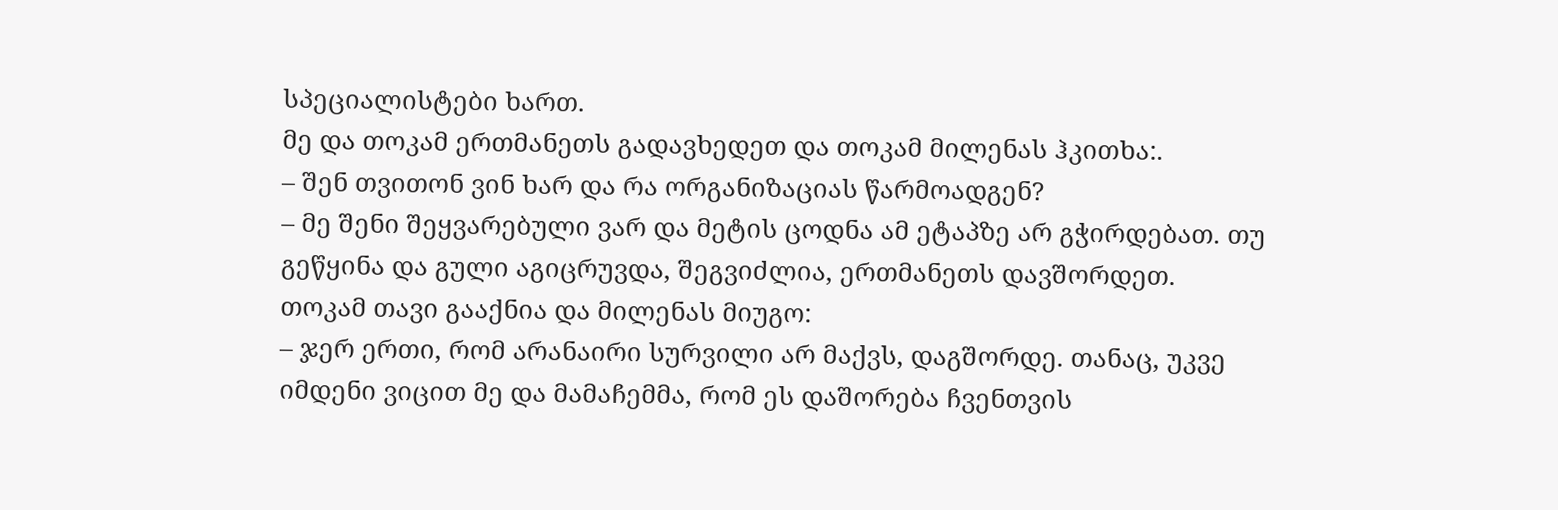სპეციალისტები ხართ.
მე და თოკამ ერთმანეთს გადავხედეთ და თოკამ მილენას ჰკითხა:.
– შენ თვითონ ვინ ხარ და რა ორგანიზაციას წარმოადგენ?
– მე შენი შეყვარებული ვარ და მეტის ცოდნა ამ ეტაპზე არ გჭირდებათ. თუ გეწყინა და გული აგიცრუვდა, შეგვიძლია, ერთმანეთს დავშორდეთ.
თოკამ თავი გააქნია და მილენას მიუგო:
– ჯერ ერთი, რომ არანაირი სურვილი არ მაქვს, დაგშორდე. თანაც, უკვე იმდენი ვიცით მე და მამაჩემმა, რომ ეს დაშორება ჩვენთვის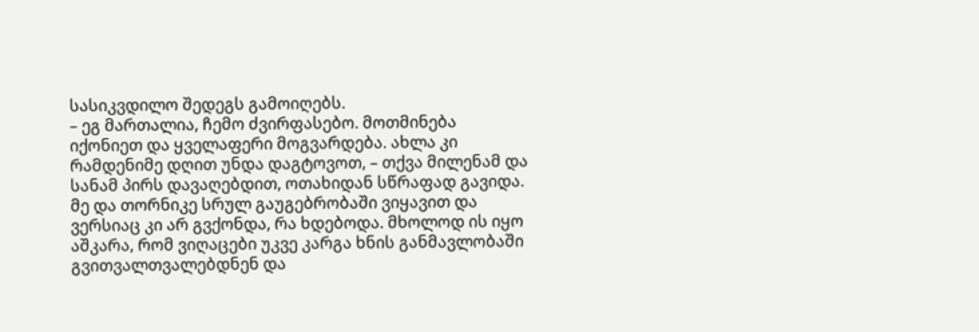სასიკვდილო შედეგს გამოიღებს.
– ეგ მართალია, ჩემო ძვირფასებო. მოთმინება იქონიეთ და ყველაფერი მოგვარდება. ახლა კი რამდენიმე დღით უნდა დაგტოვოთ, – თქვა მილენამ და სანამ პირს დავაღებდით, ოთახიდან სწრაფად გავიდა.
მე და თორნიკე სრულ გაუგებრობაში ვიყავით და ვერსიაც კი არ გვქონდა, რა ხდებოდა. მხოლოდ ის იყო აშკარა, რომ ვიღაცები უკვე კარგა ხნის განმავლობაში გვითვალთვალებდნენ და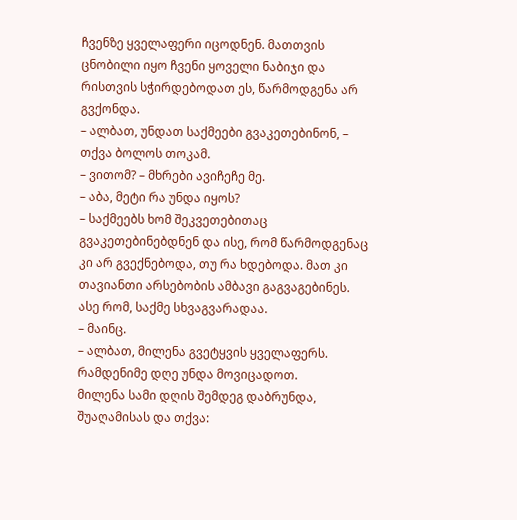ჩვენზე ყველაფერი იცოდნენ. მათთვის ცნობილი იყო ჩვენი ყოველი ნაბიჯი და რისთვის სჭირდებოდათ ეს, წარმოდგენა არ გვქონდა.
– ალბათ, უნდათ საქმეები გვაკეთებინონ, – თქვა ბოლოს თოკამ.
– ვითომ? – მხრები ავიჩეჩე მე.
– აბა, მეტი რა უნდა იყოს?
– საქმეებს ხომ შეკვეთებითაც გვაკეთებინებდნენ და ისე, რომ წარმოდგენაც კი არ გვექნებოდა, თუ რა ხდებოდა. მათ კი თავიანთი არსებობის ამბავი გაგვაგებინეს. ასე რომ, საქმე სხვაგვარადაა.
– მაინც.
– ალბათ, მილენა გვეტყვის ყველაფერს. რამდენიმე დღე უნდა მოვიცადოთ.
მილენა სამი დღის შემდეგ დაბრუნდა, შუაღამისას და თქვა: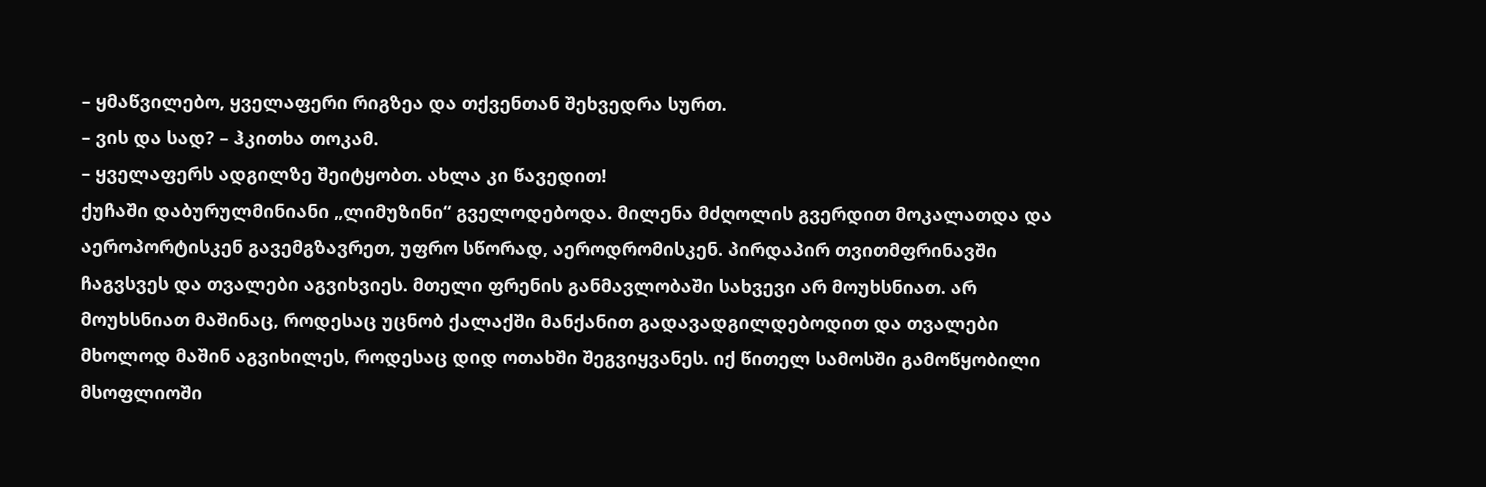– ყმაწვილებო, ყველაფერი რიგზეა და თქვენთან შეხვედრა სურთ.
– ვის და სად? – ჰკითხა თოკამ.
– ყველაფერს ადგილზე შეიტყობთ. ახლა კი წავედით!
ქუჩაში დაბურულმინიანი „ლიმუზინი“ გველოდებოდა. მილენა მძღოლის გვერდით მოკალათდა და აეროპორტისკენ გავემგზავრეთ, უფრო სწორად, აეროდრომისკენ. პირდაპირ თვითმფრინავში ჩაგვსვეს და თვალები აგვიხვიეს. მთელი ფრენის განმავლობაში სახვევი არ მოუხსნიათ. არ მოუხსნიათ მაშინაც, როდესაც უცნობ ქალაქში მანქანით გადავადგილდებოდით და თვალები მხოლოდ მაშინ აგვიხილეს, როდესაც დიდ ოთახში შეგვიყვანეს. იქ წითელ სამოსში გამოწყობილი მსოფლიოში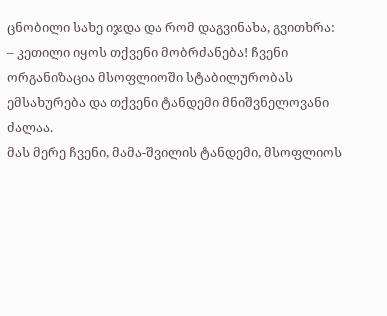ცნობილი სახე იჯდა და რომ დაგვინახა, გვითხრა:
– კეთილი იყოს თქვენი მობრძანება! ჩვენი ორგანიზაცია მსოფლიოში სტაბილურობას ემსახურება და თქვენი ტანდემი მნიშვნელოვანი ძალაა.
მას მერე ჩვენი, მამა-შვილის ტანდემი, მსოფლიოს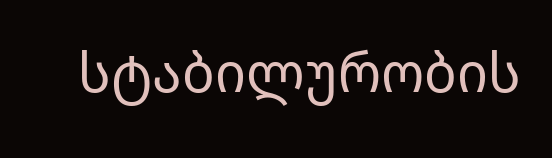სტაბილურობის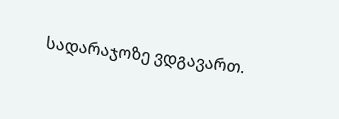სადარაჯოზე ვდგავართ.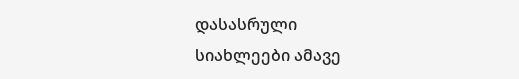დასასრული
სიახლეები ამავე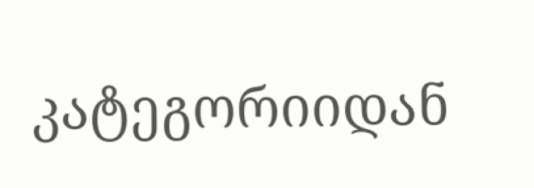კატეგორიიდან